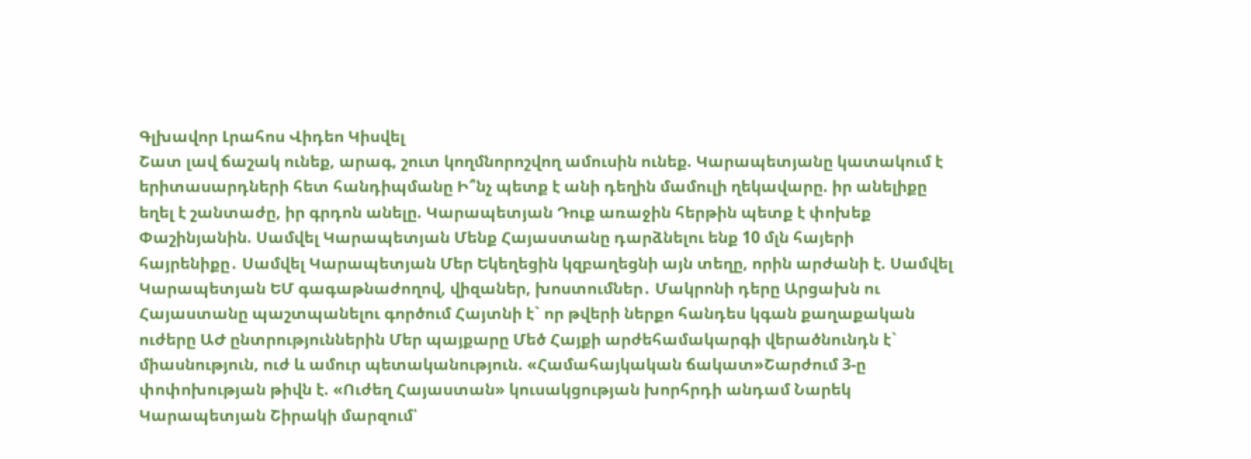Գլխավոր Լրահոս Վիդեո Կիսվել
Շատ լավ ճաշակ ունեք, արագ, շուտ կողմնորոշվող ամուսին ունեք. Կարապետյանը կատակում է երիտասարդների հետ հանդիպմանը Ի՞նչ պետք է անի դեղին մամուլի ղեկավարը. իր անելիքը եղել է շանտաժը, իր գրդոն անելը. Կարապետյան Դուք առաջին հերթին պետք է փոխեք Փաշինյանին. Սամվել Կարապետյան Մենք Հայաստանը դարձնելու ենք 10 մլն հայերի հայրենիքը․ Սամվել Կարապետյան Մեր Եկեղեցին կզբաղեցնի այն տեղը, որին արժանի է. Սամվել Կարապետյան ԵՄ գագաթնաժողով, վիզաներ, խոստումներ․ Մակրոնի դերը Արցախն ու Հայաստանը պաշտպանելու գործում Հայտնի է` որ թվերի ներքո հանդես կգան քաղաքական ուժերը ԱԺ ընտրություններին Մեր պայքարը Մեծ Հայքի արժեհամակարգի վերածնունդն է` միասնություն, ուժ և ամուր պետականություն. «Համահայկական ճակատ»Շարժում 3-ը փոփոխության թիվն է. «Ուժեղ Հայաստան» կուսակցության խորհրդի անդամ Նարեկ Կարապետյան Շիրակի մարզում՝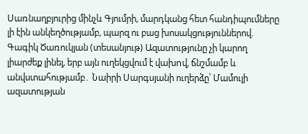Սառնաղբյուրից մինչև Գյումրի, մարդկանց հետ հանդիպումները լի էին անկեղծությամբ, պարզ ու բաց խոսակցություններով. Գագիկ Ծառուկյան (տեսանյութ) Ազատությունը չի կարող լիարժեք լինել, երբ այն ուղեկցվում է վախnվ, ճնշմամբ և անվստահությամբ․ Նաիրի Սարգսյանի ուղերձը՝ Մամուլի ազատության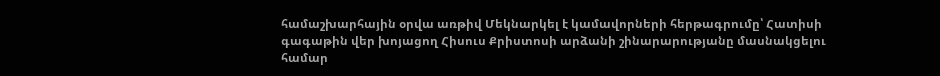համաշխարհային օրվա առթիվ Մեկնարկել է կամավորների հերթագրումը՝ Հատիսի գագաթին վեր խոյացող Հիսուս Քրիստոսի արձանի շինարարությանը մասնակցելու համար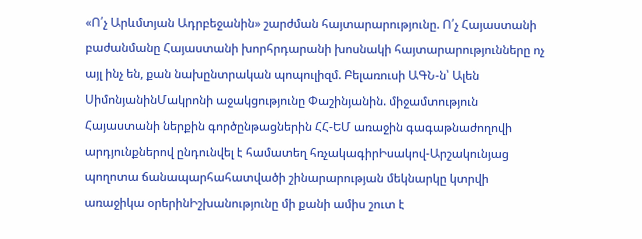«Ո՛չ Արևմտյան Ադրբեջանին» շարժման հայտարարությունը. Ո՛չ Հայաստանի բաժանմանը Հայաստանի խորհրդարանի խոսնակի հայտարարությունները ոչ այլ ինչ են, քան նախընտրական պոպուլիզմ. Բելառուսի ԱԳՆ-ն՝ Ալեն ՍիմոնյանինՄակրոնի աջակցությունը Փաշինյանին. միջամտություն Հայաստանի ներքին գործընթացներին ՀՀ-ԵՄ առաջին գագաթնաժողովի արդյունքներով ընդունվել է համատեղ հռչակագիրԻսակով-Արշակունյաց պողոտա ճանապարհահատվածի շինարարության մեկնարկը կտրվի առաջիկա օրերինԻշխանությունը մի քանի ամիս շուտ է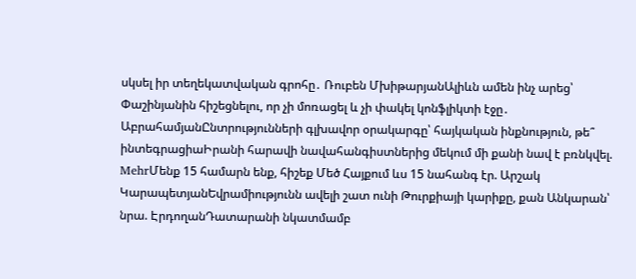սկսել իր տեղեկատվական գրոհը․ Ռուբեն ՄխիթարյանԱլիևն ամեն ինչ արեց՝ Փաշինյանին հիշեցնելու, որ չի մոռացել և չի փակել կոնֆլիկտի էջը․ ԱբրահամյանԸնտրությունների գլխավոր օրակարգը՝ հայկական ինքնություն, թե՞ ինտեգրացիաԻրանի հարավի նավահանգիստներից մեկում մի քանի նավ է բռնկվել. MehrՄենք 15 համարն ենք, հիշեք Մեծ Հայքում ևս 15 նահանգ էր. Արշակ ԿարապետյանԵվրամիությունն ավելի շատ ունի Թուրքիայի կարիքը, քան Անկարան՝ նրա. ԷրդողանԴատարանի նկատմամբ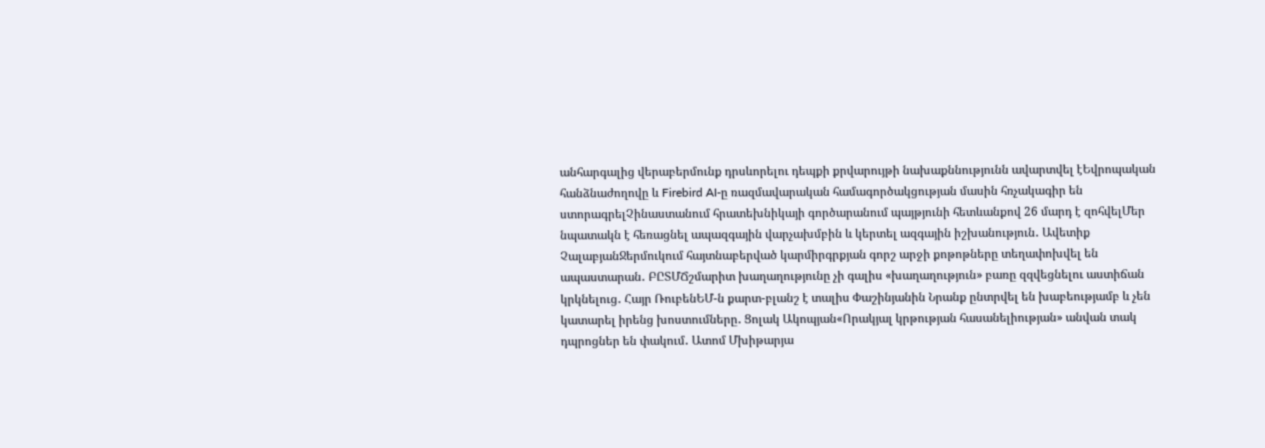անհարգալից վերաբերմունք դրսևորելու դեպքի քրվարույթի նախաքննությունն ավարտվել էԵվրոպական հանձնաժողովը և Firebird AI-ը ռազմավարական համագործակցության մասին հռչակագիր են ստորագրելՉինաստանում հրատեխնիկայի գործարանում պայթյունի հետևանքով 26 մարդ է զոհվելՄեր նպատակն է հեռացնել ապազգային վարչախմբին և կերտել ազգային իշխանություն․ Ավետիք ՉալաբյանՋերմուկում հայտնաբերված կարմիրգրքյան գորշ արջի քոթոթները տեղափոխվել են ապաստարան․ ԲԸՏՄՃշմարիտ խաղաղությունը չի գալիս «խաղաղություն» բառը զզվեցնելու աստիճան կրկնելուց․ Հայր ՌուբենԵՄ-ն քարտ-բլանշ է տալիս Փաշինյանին Նրանք ընտրվել են խաբեությամբ և չեն կատարել իրենց խոստումները․ Ցոլակ Ակոպյան«Որակյալ կրթության հասանելիության» անվան տակ դպրոցներ են փակում․ Ատոմ Մխիթարյա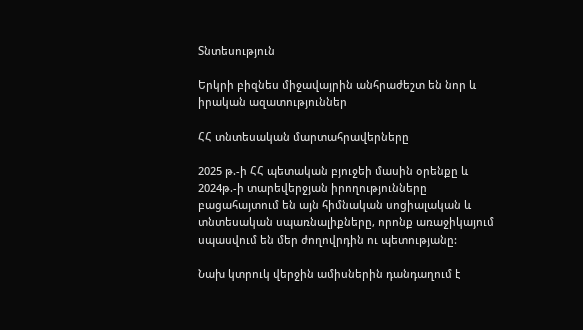Տնտեսություն

Երկրի բիզնես միջավայրին անհրաժեշտ են նոր և իրական ազատություններ

ՀՀ տնտեսական մարտահրավերները

2025 թ.-ի ՀՀ պետական բյուջեի մասին օրենքը և 2024թ.-ի տարեվերջյան իրողությունները բացահայտում են այն հիմնական սոցիալական և տնտեսական սպառնալիքները, որոնք առաջիկայում սպասվում են մեր ժողովրդին ու պետությանը:

Նախ կտրուկ վերջին ամիսներին դանդաղում է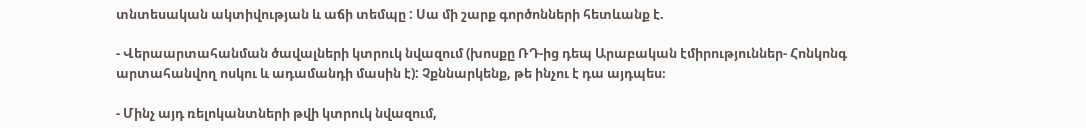տնտեսական ակտիվության և աճի տեմպը : Սա մի շարք գործոնների հետևանք է.

- Վերաարտահանման ծավալների կտրուկ նվազում (խոսքը ՌԴ-ից դեպ Արաբական էմիրություններ- Հոնկոնգ արտահանվող ոսկու և ադամանդի մասին է): Չքննարկենք, թե ինչու է դա այդպես։

- Մինչ այդ ռելոկանտների թվի կտրուկ նվազում,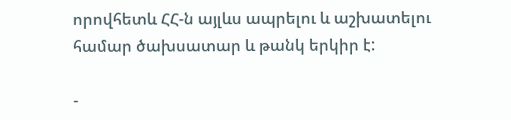որովհետև ՀՀ-ն այլևս ապրելու և աշխատելու համար ծախսատար և թանկ երկիր է:

-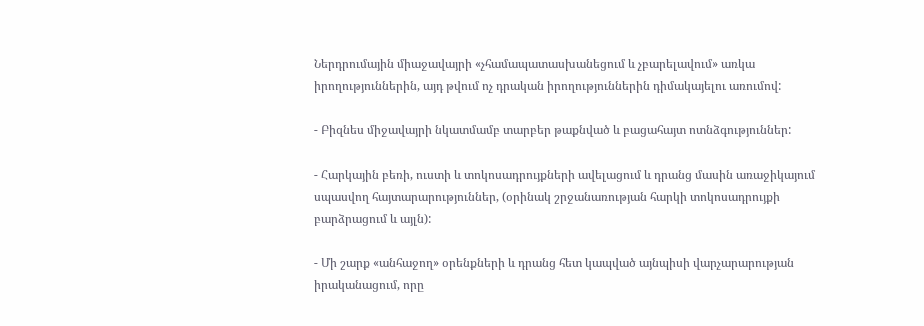Ներդրումային միաջավայրի «չհամապատասխանեցում և չբարելավում» առկա իրողություններին, այդ թվում ոչ դրական իրողություններին դիմակայելու առումով:

- Բիզնես միջավայրի նկատմամբ տարբեր թաքնված և բացահայտ ոտնձգություններ:

- Հարկային բեռի, ուստի և տոկոսադրույքների ավելացում և դրանց մասին առաջիկայում սպասվող հայտարարություններ, (օրինակ շրջանառության հարկի տոկոսադրույքի բարձրացում և այլն):

- Մի շարք «անհաջող» օրենքների և դրանց հետ կապված այնպիսի վարչարարության իրականացում, որը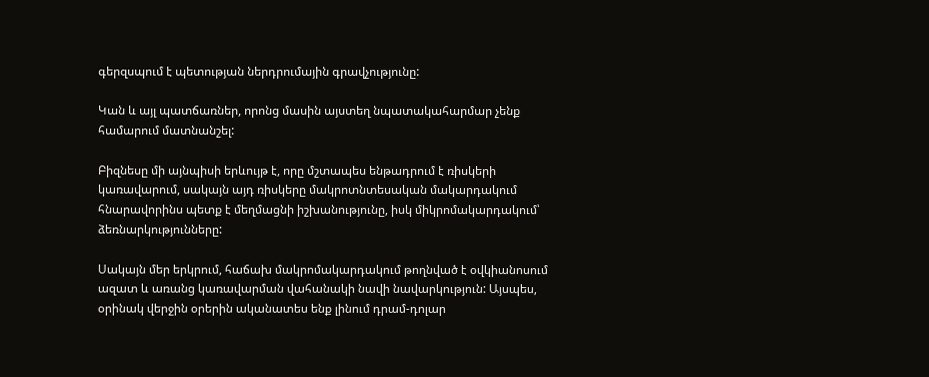գերզսպում է պետության ներդրումային գրավչությունը:

Կան և այլ պատճառներ, որոնց մասին այստեղ նպատակահարմար չենք համարում մատնանշել:

Բիզնեսը մի այնպիսի երևույթ է, որը մշտապես ենթադրում է ռիսկերի կառավարում, սակայն այդ ռիսկերը մակրոտնտեսական մակարդակում հնարավորինս պետք է մեղմացնի իշխանությունը, իսկ միկրոմակարդակում՝ ձեռնարկությունները:

Սակայն մեր երկրում, հաճախ մակրոմակարդակում թողնված է օվկիանոսում ազատ և առանց կառավարման վահանակի նավի նավարկություն: Այսպես, օրինակ վերջին օրերին ականատես ենք լինում դրամ-դոլար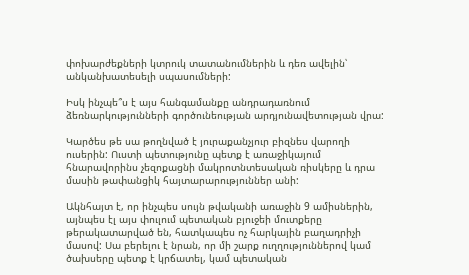փոխարժեքների կտրուկ տատանումներին և դեռ ավելին՝ անկանխատեսելի սպասումների:

Իսկ ինչպե՞ս է այս հանգամանքը անդրադառնում ձեռնարկությունների գործունեության արդյունավետության վրա:

Կարծես թե սա թողնված է յուրաքանչյուր բիզնես վարողի ուսերին: Ուստի պետությունը պետք է առաջիկայում հնարավորինս չեզոքացնի մակրոտնտեսական ռիսկերը և դրա մասին թափանցիկ հայտարարություններ անի:

Ակնհայտ է, որ ինչպես սույն թվականի առաջին 9 ամիսներին, այնպես էլ այս փուլում պետական բյուջեի մուտքերը թերակատարված են, հատկապես ոչ հարկային բաղադրիչի մասով: Սա բերելու է նրան, որ մի շարք ուղղություններով կամ ծախսերը պետք է կրճատել, կամ պետական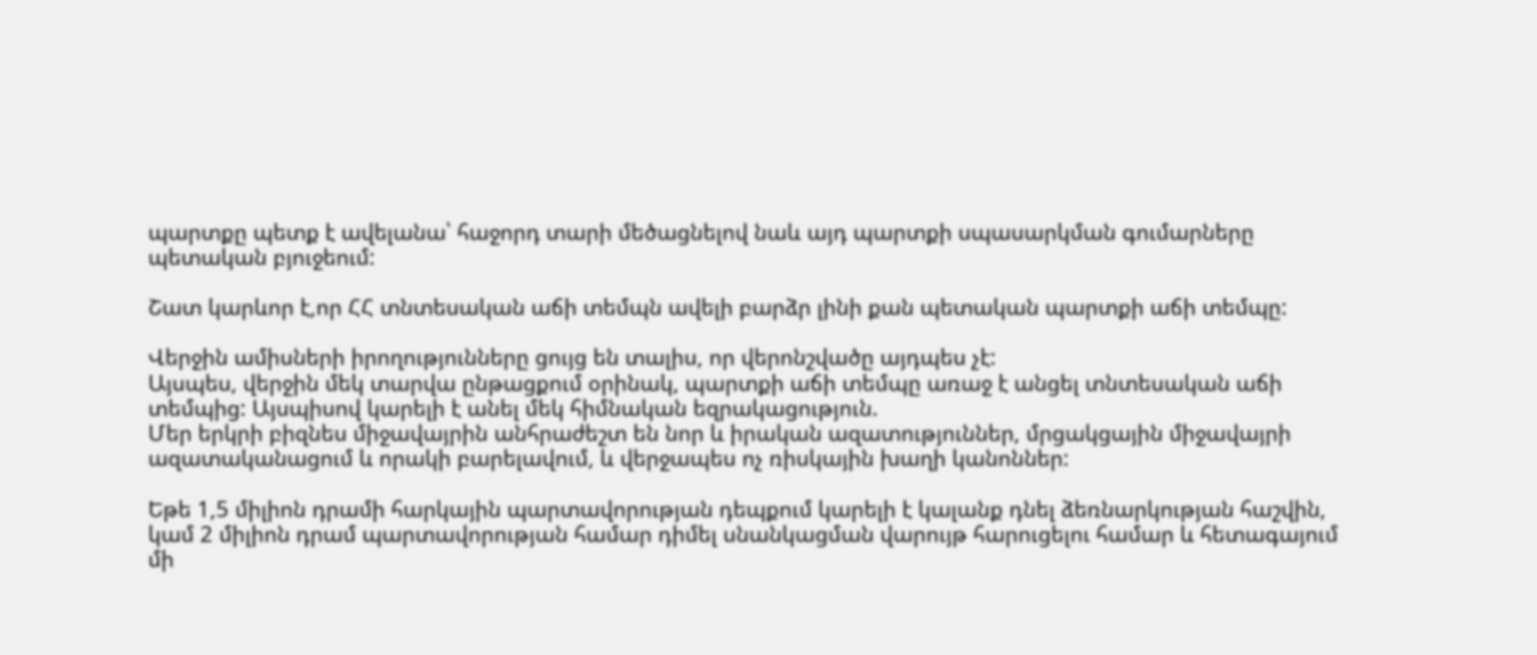պարտքը պետք է ավելանա՝ հաջորդ տարի մեծացնելով նաև այդ պարտքի սպասարկման գումարները պետական բյուջեում:

Շատ կարևոր է,որ ՀՀ տնտեսական աճի տեմպն ավելի բարձր լինի քան պետական պարտքի աճի տեմպը:

Վերջին ամիսների իրողությունները ցույց են տալիս, որ վերոնշվածը այդպես չէ:
Այսպես, վերջին մեկ տարվա ընթացքում օրինակ, պարտքի աճի տեմպը առաջ է անցել տնտեսական աճի տեմպից: Այսպիսով կարելի է անել մեկ հիմնական եզրակացություն.
Մեր երկրի բիզնես միջավայրին անհրաժեշտ են նոր և իրական ազատություններ, մրցակցային միջավայրի ազատականացում և որակի բարելավում, և վերջապես ոչ ռիսկային խաղի կանոններ:

Եթե 1,5 միլիոն դրամի հարկային պարտավորության դեպքում կարելի է կալանք դնել ձեռնարկության հաշվին, կամ 2 միլիոն դրամ պարտավորության համար դիմել սնանկացման վարույթ հարուցելու համար և հետագայում մի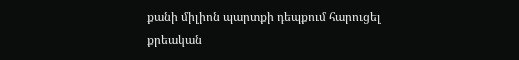քանի միլիոն պարտքի դեպքում հարուցել քրեական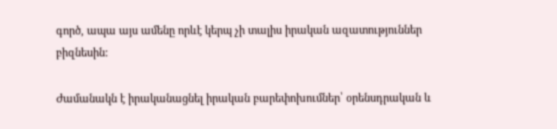գործ, ապա այս ամենը որևէ կերպ չի տալիս իրական ազատություններ բիզնեսին:

Ժամանակն է իրականացնել իրական բարեփոխումներ՝ օրենսդրական և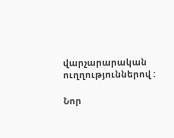վարչարարական ուղղություններով :

Նոր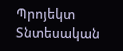Պրոյեկտ Տնտեսական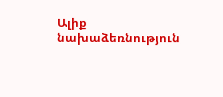Ալիք նախաձեռնություն